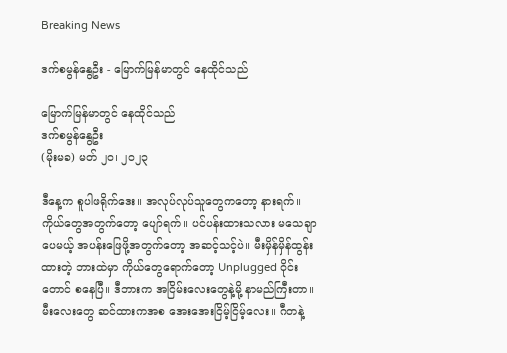Breaking News

ဒက်စမွန်နွေဦး - မြောက်မြန်မာတွင် နေထိုင်သည်

မြောက်မြန်မာတွင် နေထိုင်သည်
ဒက်စမွန်နွေဦး
(မိုးမခ) မတ် ၂၀၊ ၂၀၂၃

ဒီနေ့က စူပါဖရိုက်ဒေး။ အလုပ်လုပ်သူတွေကတော့ နားရက်။ ကိုယ်တွေအတွက်တော့ ပျော်ရက်။ ပင်ပန်းထားသလား မသေချာပေမယ့် အပန်းဖြေဖို့အတွက်တော့ အဆင့်သင့်ပဲ။ မီးမှိန်မှိန်ထွန်းထားတဲ့ ဘားထဲမှာ ကိုယ်တွေရောက်တော့ Unplugged ဝိုင်းတောင် စနေပြီ။ ဒီဘားက အငြိမ်းလေးတွေနဲ့မို့ နာမည်ကြီးတာ။ မီးလေးတွေ ဆင်ထားကအစ အေးအေးငြိမ့်ငြိမ့်လေး။ ဂီတနဲ့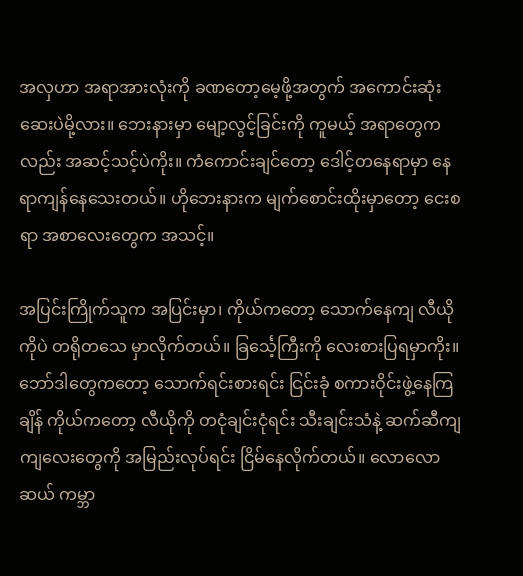အလှဟာ အရာအားလုံးကို ခဏတော့မေ့ဖို့အတွက် အကောင်းဆုံးဆေးပဲမို့လား။ ဘေးနားမှာ မျော့လွင့်ခြင်းကို ကူမယ့် အရာတွေကလည်း အဆင့်သင့်ပဲကိုး။ ကံကောင်းချင်တော့ ဒေါင့်တနေရာမှာ နေရာကျန်နေသေးတယ်။ ဟိုဘေးနားက မျက်စောင်းထိုးမှာတော့ ငေးစရာ အစာလေးတွေက အသင့်။

အပြင်းကြိုက်သူက အပြင်းမှာ၊ ကိုယ်ကတော့ သောက်နေကျ လီယိုကိုပဲ တရိုတသေ မှာလိုက်တယ်။ ခြင်္သေ့ကြီးကို လေးစားပြရမှာကိုး။ ဘော်ဒါတွေကတော့ သောက်ရင်းစားရင်း ငြင်းခုံ စကားဝိုင်းဖွဲ့နေကြချိန် ကိုယ်ကတော့ လီယိုကို တငုံချင်းငုံရင်း သီးချင်းသံနဲ့ ဆက်ဆီကျကျလေးတွေကို အမြည်းလုပ်ရင်း ငြိမ်နေလိုက်တယ်။ လောလောဆယ် ကမ္ဘာ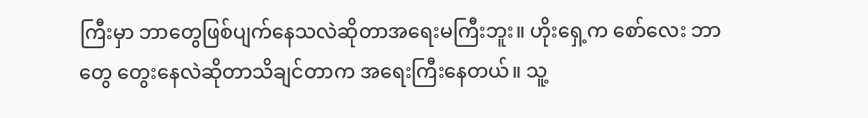ကြီးမှာ ဘာတွေဖြစ်ပျက်နေသလဲဆိုတာအရေးမကြီးဘူး။ ဟိုးရှေ့က စော်လေး ဘာတွေ တွေးနေလဲဆိုတာသိချင်တာက အရေးကြီးနေတယ်။ သူ့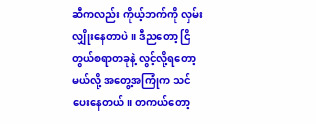ဆီကလည်း ကိုယ့်ဘက်ကို လှမ်းလျှိုးနေတာပဲ။ ဒီညတော့ ငြိတွယ်စရာတခုနဲ့ လွင့်လို့ရတော့မယ်လို့ အတွေ့အကြုံက သင်ပေးနေတယ်။ တကယ်တော့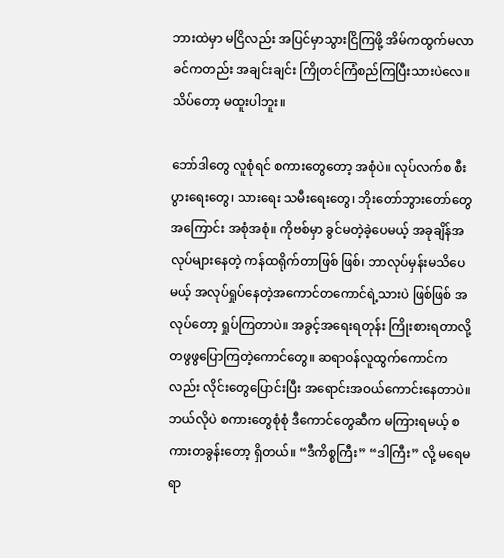ဘားထဲမှာ မငြိလည်း အပြင်မှာသွားငြိကြဖို့ အိမ်ကထွက်မလာခင်ကတည်း အချင်းချင်း ကြိုတင်ကြံစည်ကြပြီးသားပဲလေ။ သိပ်တော့ မထူးပါဘူး။

ဘော်ဒါတွေ လူစုံရင် စကားတွေတော့ အစုံပဲ။ လုပ်လက်စ စီးပွားရေးတွေ၊ သားရေး သမီးရေးတွေ၊ ဘိုးတော်ဘွားတော်တွေ အကြောင်း အစုံအစုံ။ ကိုဗစ်မှာ ခွင်မတဲ့ခဲ့ပေမယ့် အခုချိန်အလုပ်များနေတဲ့ ကန်ထရိုက်တာဖြစ် ဖြစ်၊ ဘာလုပ်မှန်းမသိပေမယ့် အလုပ်ရှုပ်နေတဲ့အကောင်တကောင်ရဲ့သားပဲ ဖြစ်ဖြစ် အလုပ်တော့ ရှုပ်ကြတာပဲ။ အခွင့်အရေးရတုန်း ကြိုးစားရတာလို့ တဖွဖွပြောကြတဲ့ကောင်တွေ။ ဆရာဝန်လူထွက်ကောင်ကလည်း လိုင်းတွေပြောင်းပြီး အရောင်းအဝယ်ကောင်းနေတာပဲ။ ဘယ်လိုပဲ စကားတွေစုံစုံ ဒီကောင်တွေဆီက မကြားရမယ့် စကားတခွန်းတော့ ရှိတယ်။ “ဒီကိစ္စကြီး” “ဒါကြီး” လို့ မရေမရာ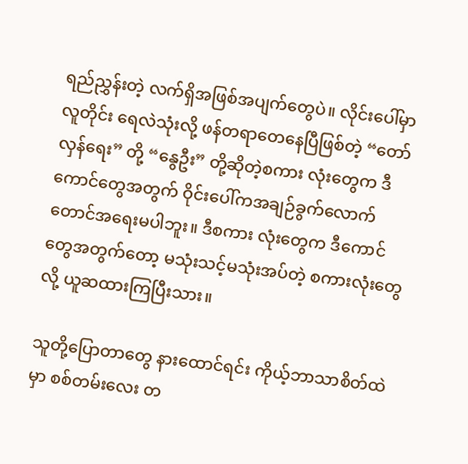ရည်ညွှန်းတဲ့ လက်ရှိအဖြစ်အပျက်တွေပဲ။ လိုင်းပေါ်မှာ လူတိုင်း ရေလဲသုံးလို့ ဖန်တရာတေနေပြီဖြစ်တဲ့ “တော်လှန်ရေး” တို့ “နွေဦး” တို့ဆိုတဲ့စကား လုံးတွေက ဒီကောင်တွေအတွက် ဝိုင်းပေါ်ကအချဉ်ခွက်လောက်တောင်အရေးမပါဘူး။ ဒီစကား လုံးတွေက ဒီကောင်တွေအတွက်တော့ မသုံးသင့်မသုံးအပ်တဲ့ စကားလုံးတွေလို့ ယူဆထားကြပြီးသား။

သူတို့ပြောတာတွေ နားထောင်ရင်း ကိုယ့်ဘာသာစိတ်ထဲမှာ စစ်တမ်းလေး တ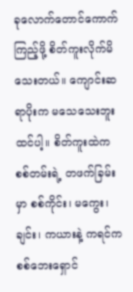ခုလောက်တောင်ကောက်ကြည့်ဖို့ စိတ်ကူးလိုက်မိသေးတယ်။ ကျောင်းဆရာပိုးက မသေသေးဘူးထင်ပါ့။ စိတ်ကူးထဲက စစ်တမ်းရဲ့ တဖက်ခြမ်းမှာ စစ်ကိုင်း၊ မကွေး၊ ချင်း၊ ကယားနဲ့ ကရင်က စစ်ဘေးရှောင်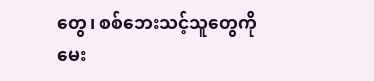တွေ၊ စစ်ဘေးသင့်သူတွေကို မေး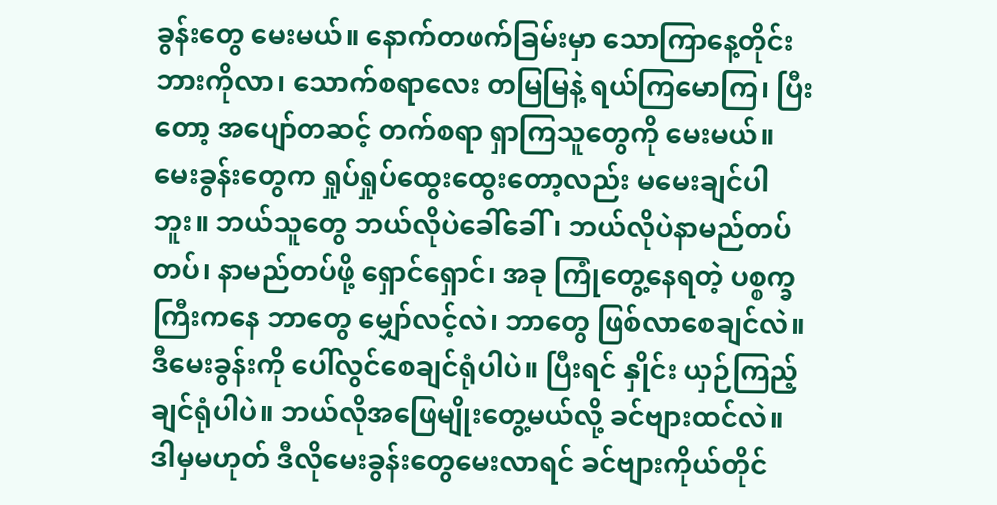ခွန်းတွေ မေးမယ်။ နောက်တဖက်ခြမ်းမှာ သောကြာနေ့တိုင်း ဘားကိုလာ၊ သောက်စရာလေး တမြမြနဲ့ ရယ်ကြမောကြ၊ ပြီးတော့ အပျော်တဆင့် တက်စရာ ရှာကြသူတွေကို မေးမယ်။ မေးခွန်းတွေက ရှုပ်ရှုပ်ထွေးထွေးတော့လည်း မမေးချင်ပါဘူး။ ဘယ်သူတွေ ဘယ်လိုပဲခေါ်ခေါ်၊ ဘယ်လိုပဲနာမည်တပ်တပ်၊ နာမည်တပ်ဖို့ ရှောင်ရှောင်၊ အခု ကြုံတွေ့နေရတဲ့ ပစ္စက္ခကြီးကနေ ဘာတွေ မျှော်လင့်လဲ၊ ဘာတွေ ဖြစ်လာစေချင်လဲ။ ဒီမေးခွန်းကို ပေါ်လွင်စေချင်ရုံပါပဲ။ ပြီးရင် နှိုင်း ယှဉ်ကြည့်ချင်ရုံပါပဲ။ ဘယ်လိုအဖြေမျိုးတွေ့မယ်လို့ ခင်ဗျားထင်လဲ။ ဒါမှမဟုတ် ဒီလိုမေးခွန်းတွေမေးလာရင် ခင်ဗျားကိုယ်တိုင်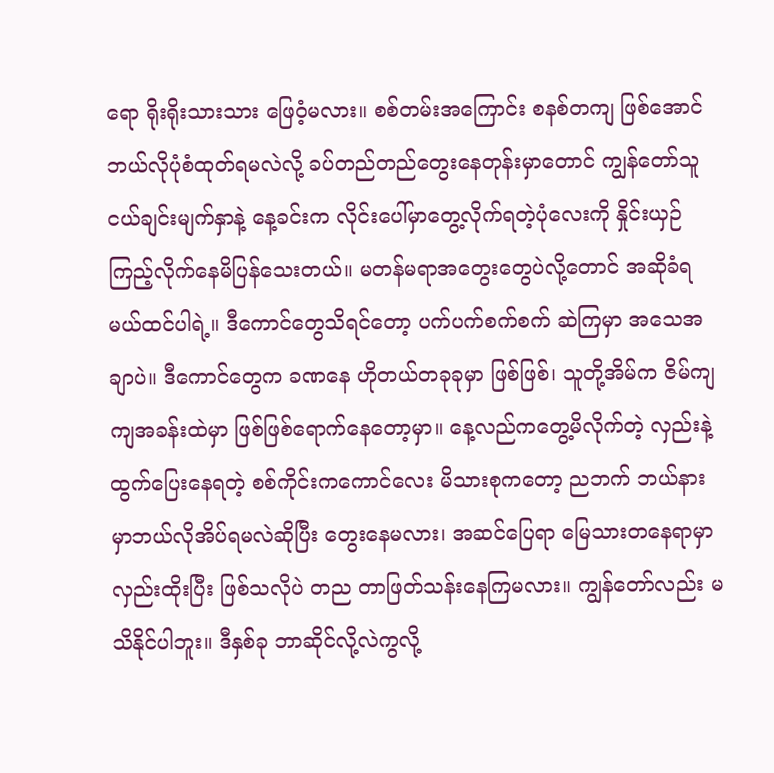ရော ရိုးရိုးသားသား ဖြေဝံ့မလား။ စစ်တမ်းအကြောင်း စနစ်တကျ ဖြစ်အောင် ဘယ်လိုပုံစံထုတ်ရမလဲလို့ ခပ်တည်တည်တွေးနေတုန်းမှာတောင် ကျွန်တော်သူ ငယ်ချင်းမျက်နှာနဲ့ နေ့ခင်းက လိုင်းပေါ်မှာတွေ့လိုက်ရတဲ့ပုံလေးကို နှိုင်းယှဉ်ကြည့်လိုက်နေမိပြန်သေးတယ်။ မတန်မရာအတွေးတွေပဲလို့တောင် အဆိုခံရမယ်ထင်ပါရဲ့။ ဒီကောင်တွေသိရင်တော့ ပက်ပက်စက်စက် ဆဲကြမှာ အသေအချာပဲ။ ဒီကောင်တွေက ခဏနေ ဟိုတယ်တခုခုမှာ ဖြစ်ဖြစ်၊ သူတို့အိမ်က ဇိမ်ကျကျအခန်းထဲမှာ ဖြစ်ဖြစ်ရောက်နေတော့မှာ။ နေ့လည်ကတွေ့မိလိုက်တဲ့ လှည်းနဲ့ထွက်ပြေးနေရတဲ့ စစ်ကိုင်းကကောင်လေး မိသားစုကတော့ ညဘက် ဘယ်နားမှာဘယ်လိုအိပ်ရမလဲဆိုပြီး တွေးနေမလား၊ အဆင်ပြေရာ မြေသားတနေရာမှာ လှည်းထိုးပြီး ဖြစ်သလိုပဲ တည တာဖြတ်သန်းနေကြမလား။ ကျွန်တော်လည်း မသိနိုင်ပါဘူး။ ဒီနှစ်ခု ဘာဆိုင်လို့လဲကွလို့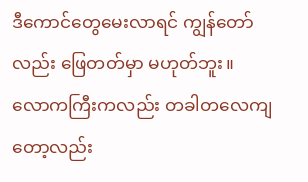ဒီကောင်တွေမေးလာရင် ကျွန်တော်လည်း ဖြေတတ်မှာ မဟုတ်ဘူး။
လောကကြီးကလည်း တခါတလေကျတော့လည်း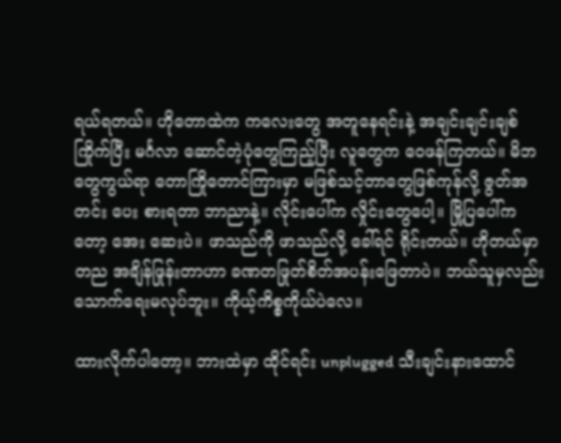ရယ်ရတယ်။ ဟိုတောထဲက ကလေးတွေ အတူနေရင်းနဲ့ အချင်းချင်းချစ်ကြိုက်ပြီး မင်္ဂလာ ဆောင်တဲ့ပုံတွေကြည့်ပြီး လူတွေက ဝေဖန်ကြတယ်။ မိဘတွေကွယ်ရာ တောကြိုတောင်ကြားမှာ မဖြစ်သင့်တာတွေဖြစ်ကုန်လို့ ဇွတ်အတင်း ပေး စားရတာ ဘာညာနဲ့။ လိုင်းပေါ်က လှိုင်းတွေပေါ့။ မြို့ပြပေါ်ကတော့ အေး ဆေးပဲ။ ဖာသည်ကို ဖာသည်လို့ ခေါ်ရင် ရိုင်းတယ်။ ဟိုတယ်မှာ တည အချိန်ဖြုန်းတာဟာ ခဏတဖြုတ်စိတ်အပန်းဖြေတာပဲ။ ဘယ်သူမှလည်း သောက်ရေးမလုပ်ဘူး။ ကိုယ့်ကိစ္စကိုယ်ပဲလေ။

ထားလိုက်ပါတော့။ ဘားထဲမှာ ထိုင်ရင်း unplugged သီးချင်းနားထောင်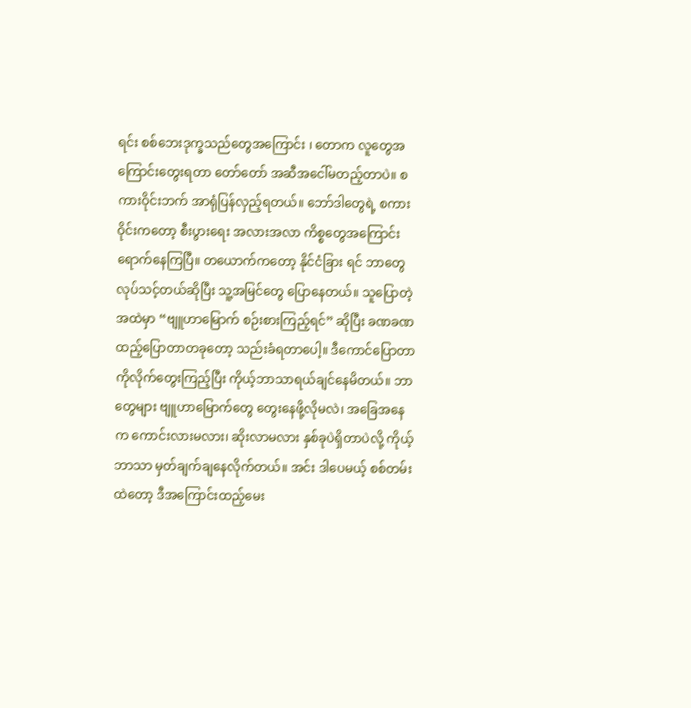ရင်း စစ်ဘေးဒုက္ခသည်တွေအကြောင်း ၊ တောက လူတွေအကြောင်းတွေးရတာ တော်တော် အဆီအငေါ်မတည့်တာပဲ။ စကားဝိုင်းဘက် အာရုံပြန်လှည့်ရတယ်။ ဘော်ဒါတွေရဲ့ စကားဝိုင်းကတော့ စီးပွားရေး အလားအလာ ကိစ္စတွေအကြောင်းရောက်နေကြပြီ။ တယောက်ကတော့ နိုင်ငံခြား ရင် ဘာတွေလုပ်သင့်တယ်ဆိုပြီး သူ့အမြင်တွေ ပြောနေတယ်။ သူပြောတဲ့အထဲမှာ “ဗျူဟာမြောက် စဉ်းစားကြည့်ရင်” ဆိုပြီး ခဏခဏထည့်ပြောတာတခုတော့ သည်းခံရတာပေါ့။ ဒီကောင်ပြောတာကိုလိုက်တွေးကြည့်ပြီး ကိုယ့်ဘာသာရယ်ချင်နေမိတယ်။ ဘာတွေများ ဗျူဟာမြောက်တွေ တွေးနေဖို့လိုမလဲ၊ အခြေအနေက ကောင်းလားမလား၊ ဆိုးလာမလား နှစ်ခုပဲရှိတာပဲလို့ ကိုယ့်ဘာသာ မှတ်ချက်ချနေလိုက်တယ်။ အင်း ဒါပေမယ့် စစ်တမ်းထဲတော့ ဒီအကြောင်းထည့်မေး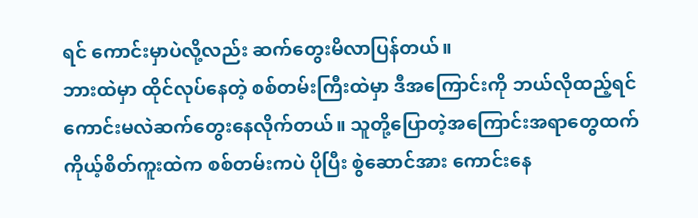ရင် ကောင်းမှာပဲလို့လည်း ဆက်တွေးမိလာပြန်တယ်။
ဘားထဲမှာ ထိုင်လုပ်နေတဲ့ စစ်တမ်းကြီးထဲမှာ ဒီအကြောင်းကို ဘယ်လိုထည့်ရင် ကောင်းမလဲဆက်တွေးနေလိုက်တယ်။ သူတို့ပြောတဲ့အကြောင်းအရာတွေထက် ကိုယ့်စိတ်ကူးထဲက စစ်တမ်းကပဲ ပိုပြီး စွဲဆောင်အား ကောင်းနေ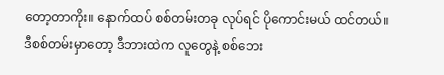တော့တာကိုး။ နောက်ထပ် စစ်တမ်းတခု လုပ်ရင် ပိုကောင်းမယ် ထင်တယ်။ ဒီစစ်တမ်းမှာတော့ ဒီဘားထဲက လူတွေနဲ့ စစ်ဘေး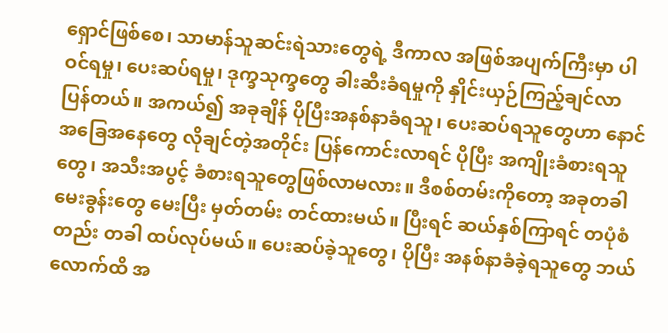ရှောင်ဖြစ်စေ၊ သာမာန်သူဆင်းရဲသားတွေရဲ့ ဒီကာလ အဖြစ်အပျက်ကြီးမှာ ပါဝင်ရမှု၊ ပေးဆပ်ရမှု၊ ဒုက္ခသုက္ခတွေ ခါးဆီးခံရမှုကို နှိုင်းယှဉ်ကြည့်ချင်လာပြန်တယ်။ အကယ်၍ အခုချိန် ပိုပြီးအနစ်နာခံရသူ၊ ပေးဆပ်ရသူတွေဟာ နောင် အခြေအနေတွေ လိုချင်တဲ့အတိုင်း ပြန်ကောင်းလာရင် ပိုပြီး အကျိုးခံစားရသူတွေ၊ အသီးအပွင့် ခံစားရသူတွေဖြစ်လာမလား။ ဒီစစ်တမ်းကိုတော့ အခုတခါ မေးခွန်းတွေ မေးပြီး မှတ်တမ်း တင်ထားမယ်။ ပြီးရင် ဆယ်နှစ်ကြာရင် တပုံစံတည်း တခါ ထပ်လုပ်မယ်။ ပေးဆပ်ခဲ့သူတွေ၊ ပိုပြီး အနစ်နာခံခဲ့ရသူတွေ ဘယ်လောက်ထိ အ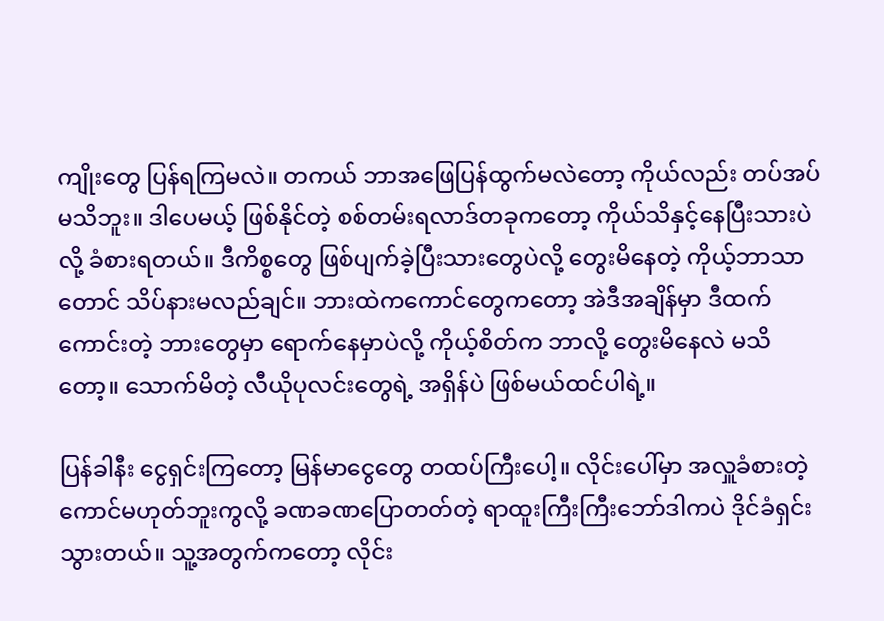ကျိုးတွေ ပြန်ရကြမလဲ။ တကယ် ဘာအဖြေပြန်ထွက်မလဲတော့ ကိုယ်လည်း တပ်အပ် မသိဘူး။ ဒါပေမယ့် ဖြစ်နိုင်တဲ့ စစ်တမ်းရလာဒ်တခုကတော့ ကိုယ်သိနှင့်နေပြီးသားပဲလို့ ခံစားရတယ်။ ဒီကိစ္စတွေ ဖြစ်ပျက်ခဲ့ပြီးသားတွေပဲလို့ တွေးမိနေတဲ့ ကိုယ့်ဘာသာတောင် သိပ်နားမလည်ချင်။ ဘားထဲကကောင်တွေကတော့ အဲဒီအချိန်မှာ ဒီထက်ကောင်းတဲ့ ဘားတွေမှာ ရောက်နေမှာပဲလို့ ကိုယ့်စိတ်က ဘာလို့ တွေးမိနေလဲ မသိတော့။ သောက်မိတဲ့ လီယိုပုလင်းတွေရဲ့ အရှိန်ပဲ ဖြစ်မယ်ထင်ပါရဲ့။

ပြန်ခါနီး ငွေရှင်းကြတော့ မြန်မာငွေတွေ တထပ်ကြီးပေါ့။ လိုင်းပေါ်မှာ အလှူခံစားတဲ့ကောင်မဟုတ်ဘူးကွလို့ ခဏခဏပြောတတ်တဲ့ ရာထူးကြီးကြီးဘော်ဒါကပဲ ဒိုင်ခံရှင်းသွားတယ်။ သူ့အတွက်ကတော့ လိုင်း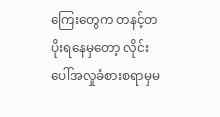ကြေးတွေက တနင့်တပိုးရနေမှတော့ လိုင်းပေါ်အလှုခံစားစရာမှမ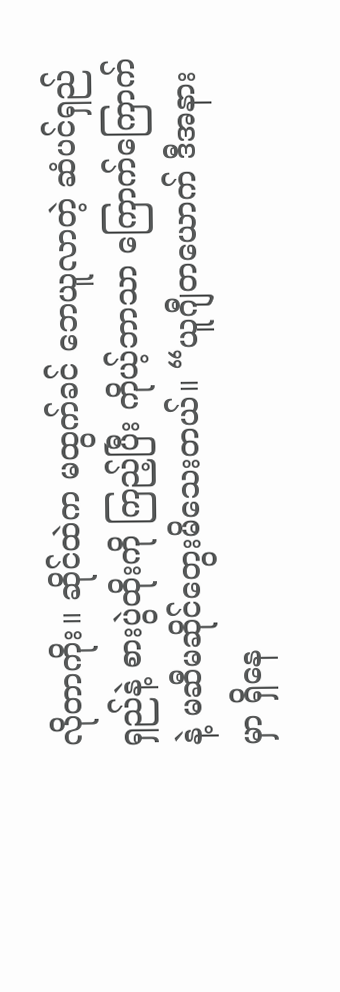လိုတာကိုး။ ဆိုင်ထဲက မထွက်ခင် ဘေယူလာတဲ့ ဆံပင်ရှည်ရှည်နဲ့ စားပွဲထိုးကို ကြည့်ပြီး ကိုယ့်ဘာသာ ကြောက်ကြောက်နဲ့ မဆီမဆိုင်တွေးမိသေးတယ်။ “ယူဂျီတယောက် ဒီအနားမှာ ရှိနေ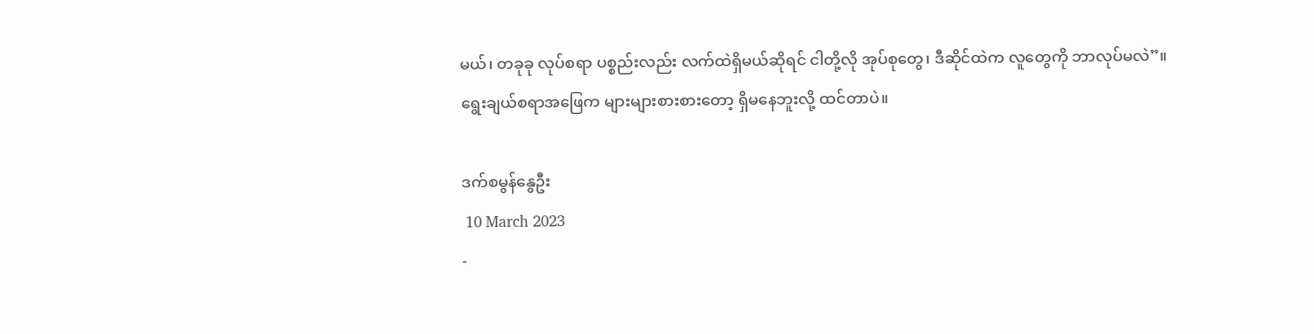မယ်၊ တခုခု လုပ်စရာ ပစ္စည်းလည်း လက်ထဲရှိမယ်ဆိုရင် ငါတို့လို အုပ်စုတွေ၊ ဒီဆိုင်ထဲက လူတွေကို ဘာလုပ်မလဲ”။
ရွေးချယ်စရာအဖြေက များများစားစားတော့ ရှိမနေဘူးလို့ ထင်တာပဲ။

ဒက်စမွန်နွေဦး
 10 March 2023
-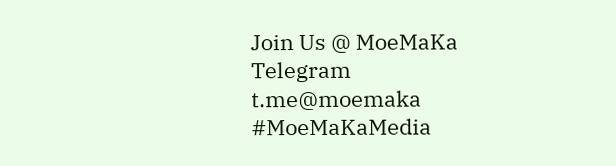Join Us @ MoeMaKa Telegram
t.me@moemaka
#MoeMaKaMedia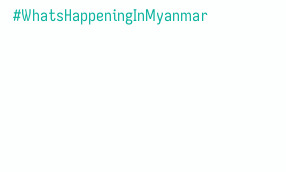#WhatsHappeningInMyanmar